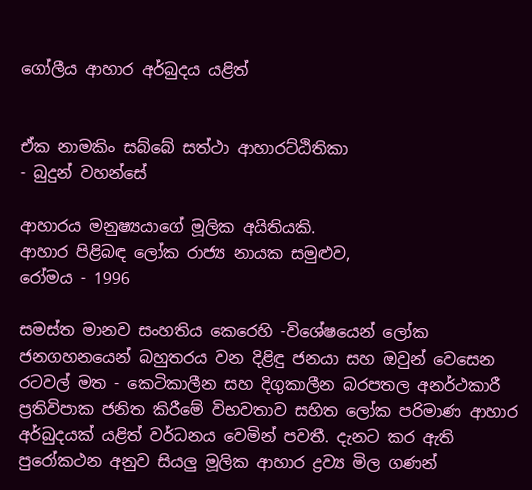ගෝලීය ආහාර අර්බුදය යළිත්


ඒක නාමකිං සබ්බේ සත්ථා ආහාරට්‌ඨිතිකා
- බුදුන් වහන්සේ

ආහාරය මනුෂ්‍යයාගේ මූලික අයිතියකි.
ආහාර පිළිබඳ ලෝක රාජ්‍ය නායක සමුළුව,
රෝමය - 1996

සමස්‌ත මානව සංහතිය කෙරෙහි -විශේෂයෙන් ලෝක ජනගහනයෙන් බහුතරය වන දිළිඳු ජනයා සහ ඔවුන් වෙසෙන රටවල් මත - කෙටිකාලීන සහ දිගුකාලීන බරපතල අනර්ථකාරී ප්‍රතිවිපාක ජනිත කිරීමේ විභවතාව සහිත ලෝක පරිමාණ ආහාර අර්බුදයක්‌ යළිත් වර්ධනය වෙමින් පවතී. දැනට කර ඇති පුරෝකථන අනුව සියලු මූලික ආහාර ද්‍රව්‍ය මිල ගණන්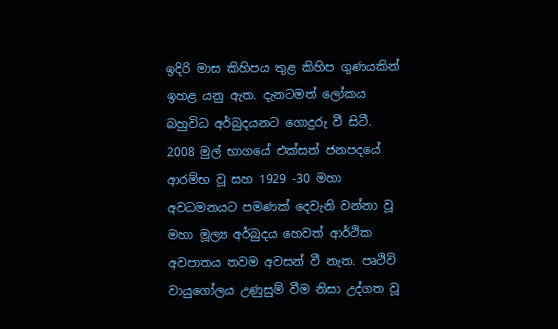ඉදිරි මාස කිහිපය තුළ කිහිප ගුණයකින් ඉහළ යනු ඇත. දැනටමත් ලෝකය බහුවිධ අර්බුදයනට ගොදුරු වී සිටී. 2008 මුල් භාගයේ එක්‌සත් ජනපදයේ ආරම්භ වූ සහ 1929 -30 මහා අවධමනයට පමණක්‌ දෙවැනි වන්නා වූ මහා මූල්‍ය අර්බුදය හෙවත් ආර්ථික අවපාතය තවම අවසන් වී නැත. පෘථිවි වායුගෝලය උණුසුම් වීම නිසා උද්ගත වූ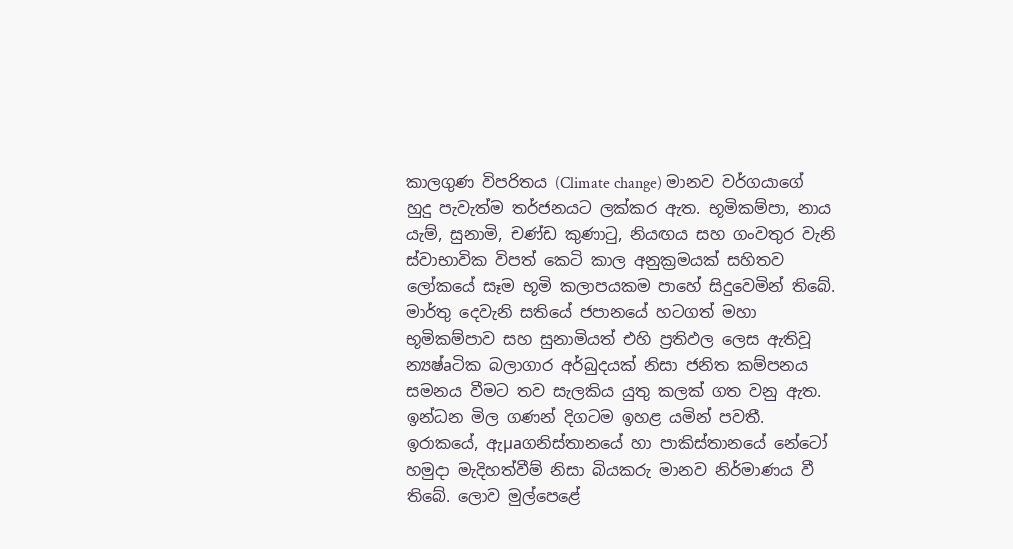කාලගුණ විපරිතය (Climate change) මානව වර්ගයාගේ හුදු පැවැත්ම තර්ජනයට ලක්‌කර ඇත. භූමිකම්පා, නාය යැම්, සුනාමි, චණ්‌ඩ කුණාටු, නියඟය සහ ගංවතුර වැනි ස්‌වාභාවික විපත් කෙටි කාල අනුක්‍රමයක්‌ සහිතව ලෝකයේ සෑම භූමි කලාපයකම පාහේ සිදුවෙමින් තිබේ. මාර්තු දෙවැනි සතියේ ජපානයේ හටගත් මහා භූමිකම්පාව සහ සුනාමියත් එහි ප්‍රතිඵල ලෙස ඇතිවූ න්‍යෂ්aටික බලාගාර අර්බුදයක්‌ නිසා ජනිත කම්පනය සමනය වීමට තව සැලකිය යුතු කලක්‌ ගත වනු ඇත. ඉන්ධන මිල ගණන් දිගටම ඉහළ යමින් පවතී. ඉරාකයේ, ඇµaගනිස්‌තානයේ හා පාකිස්‌තානයේ නේටෝ හමුදා මැදිහත්වීම් නිසා බියකරු මානව නිර්මාණය වී තිබේ. ලොව මුල්පෙළේ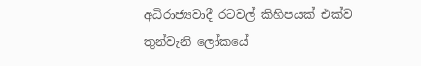අධිරාජ්‍යවාදී රටවල් කිහිපයක්‌ එක්‌ව තුන්වැනි ලෝකයේ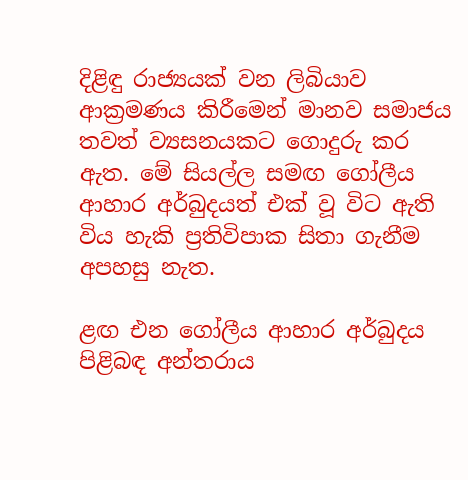දිළිඳු රාජ්‍යයක්‌ වන ලිබියාව ආක්‍රමණය කිරීමෙන් මානව සමාජය තවත් ව්‍යසනයකට ගොදුරු කර ඇත. මේ සියල්ල සමඟ ගෝලීය ආහාර අර්බුදයත් එක්‌ වූ විට ඇති විය හැකි ප්‍රතිවිපාක සිතා ගැනීම අපහසු නැත.

ළඟ එන ගෝලීය ආහාර අර්බුදය පිළිබඳ අන්තරාය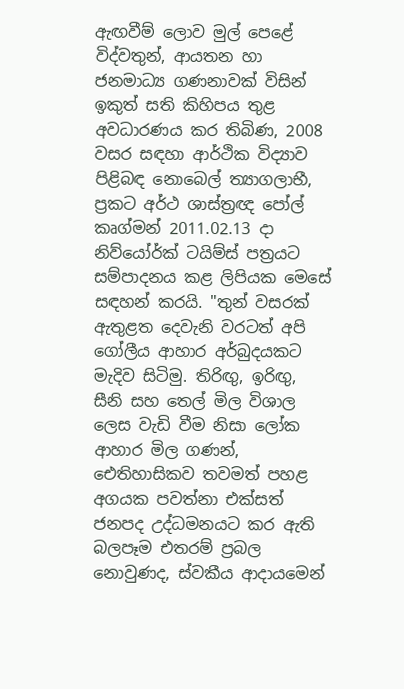ඇඟවීම් ලොව මුල් පෙළේ විද්වතුන්, ආයතන හා ජනමාධ්‍ය ගණනාවක්‌ විසින් ඉකුත් සති කිහිපය තුළ අවධාරණය කර තිබිණ, 2008 වසර සඳහා ආර්ථික විද්‍යාව පිළිබඳ නොබෙල් ත්‍යාගලාභී, ප්‍රකට අර්ථ ශාස්‌ත්‍රඥ පෝල් කෘග්මන් 2011.02.13 දා නිව්යෝර්ක්‌ ටයිම්ස්‌ පත්‍රයට සම්පාදනය කළ ලිපියක මෙසේ සඳහන් කරයි. "තුන් වසරක්‌ ඇතුළත දෙවැනි වරටත් අපි ගෝලීය ආහාර අර්බුදයකට මැදිව සිටිමු. තිරිඟු, ඉරිඟු, සීනි සහ තෙල් මිල විශාල ලෙස වැඩි වීම නිසා ලෝක ආහාර මිල ගණන්, ඓතිහාසිකව තවමත් පහළ අගයක පවත්නා එක්‌සත් ජනපද උද්ධමනයට කර ඇති බලපෑම එතරම් ප්‍රබල නොවුණද, ස්‌වකීය ආදායමෙන්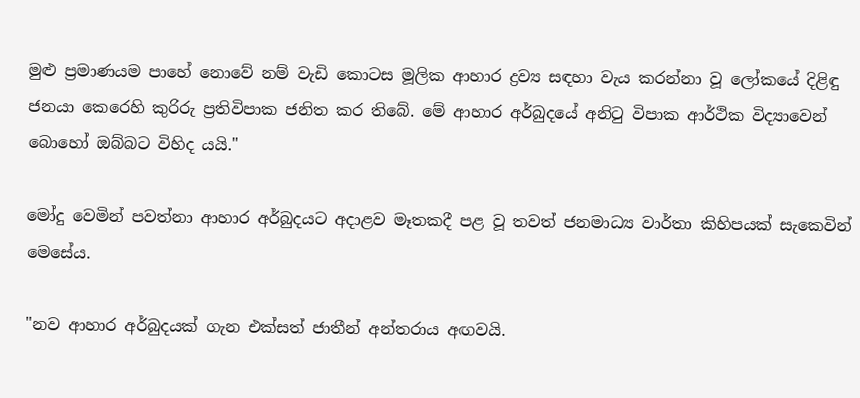මුළු ප්‍රමාණයම පාහේ නොවේ නම් වැඩි කොටස මූලික ආහාර ද්‍රව්‍ය සඳහා වැය කරන්නා වූ ලෝකයේ දිළිඳු ජනයා කෙරෙහි කුරිරු ප්‍රතිවිපාක ජනිත කර තිබේ. මේ ආහාර අර්බුදයේ අනිටු විපාක ආර්ථික විද්‍යාවෙන් බොහෝ ඔබ්බට විහිද යයි."

මෝදු වෙමින් පවත්නා ආහාර අර්බුදයට අදාළව මෑතකදී පළ වූ තවත් ජනමාධ්‍ය වාර්තා කිහිපයක්‌ සැකෙවින් මෙසේය.

"නව ආහාර අර්බුදයක්‌ ගැන එක්‌සත් ජාතීන් අන්තරාය අඟවයි.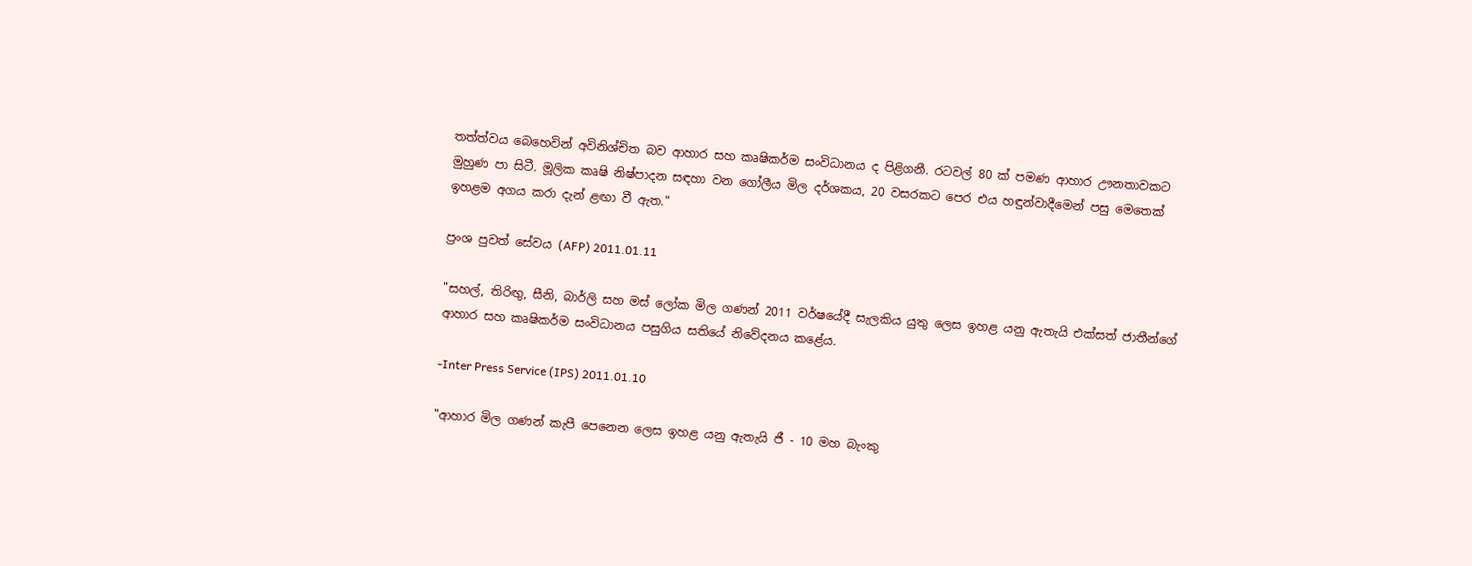තත්ත්වය බෙහෙවින් අවිනිශ්චිත බව ආහාර සහ කෘෂිකර්ම සංවිධානය ද පිළිගනී. රටවල් 80 ක්‌ පමණ ආහාර ඌනතාවකට මුහුණ පා සිටී. මූලික කෘෂි නිෂ්පාදන සඳහා වන ගෝලීය මිල දර්ශකය, 20 වසරකට පෙර එය හඳුන්වාදීමෙන් පසු මෙතෙක්‌ ඉහළම අගය කරා දැන් ළඟා වී ඇත."

ප්‍රංශ පුවත් සේවය (AFP) 2011.01.11

"සහල්, තිරිඟු, සීනි, බාර්ලි සහ මස්‌ ලෝක මිල ගණන් 2011 වර්ෂයේදී සැලකිය යුතු ලෙස ඉහළ යනු ඇතැයි එක්‌සත් ජාතීන්ගේ ආහාර සහ කෘෂිකර්ම සංවිධානය පසුගිය සතියේ නිවේදනය කළේය.

-Inter Press Service (IPS) 2011.01.10

"ආහාර මිල ගණන් කැපී පෙනෙන ලෙස ඉහළ යනු ඇතැයි ජී - 10 මහ බැංකු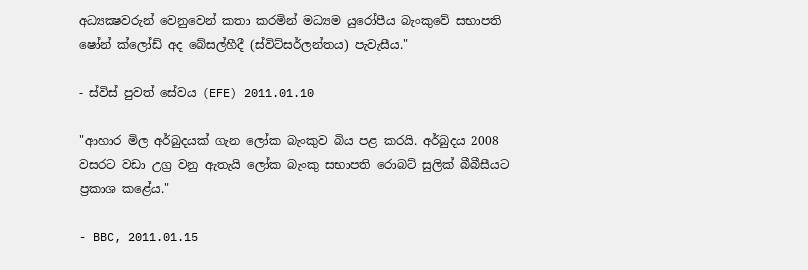අධ්‍යක්‍ෂවරුන් වෙනුවෙන් කතා කරමින් මධ්‍යම යුරෝපීය බැංකුවේ සභාපති ෂෝන් ක්‌ලෝඩ් අද බේසල්හීදී (ස්‌විට්‌සර්ලන්තය) පැවැසීය."

- ස්‌විස්‌ පුවත් සේවය (EFE) 2011.01.10

"ආහාර මිල අර්බුදයක්‌ ගැන ලෝක බැංකුව බිය පළ කරයි. අර්බුදය 2008 වසරට වඩා උග්‍ර වනු ඇතැයි ලෝක බැංකු සභාපති රොබට්‌ සුලික්‌ බීබීසීයට ප්‍රකාශ කළේය."

- BBC, 2011.01.15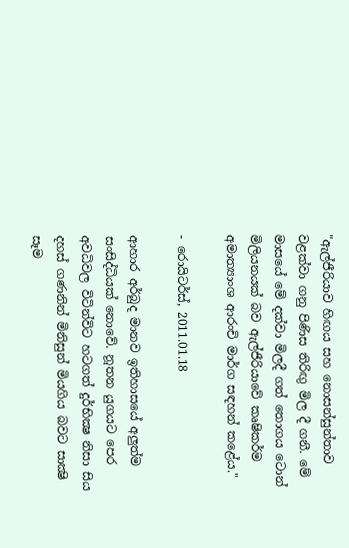"ඇල්ජීරියාව හිඟය සහ නොසන්සුන්තාව වළක්‌වා ගනු පිණිස තිරිඟු මිල දී ගනී. මේ මාසයේ මේ දක්‌වා මිලදී ගත් තොගය ටොන් මිලියනයක්‌ බව ඇල්ජීරියාවේ කෘෂිකර්ම අමාත්‍යාංශ ආරංචි මාර්ග සඳහන් කළේය."

- රොයිටර්ස්‌, 2011.01.18

ආහාර අර්බුද මානව ඉතිහාසයේ අලුත්ම සංසිද්ධියක්‌ නොවේ. නූතන යුගයට පෙර අවධිවල විටින්විට හටගත් දුර්භික්‍ෂ නිසා සිය දහස්‌ ගණනින් මිනිසුන් මියගිය බවට සාක්‍ෂි සෑම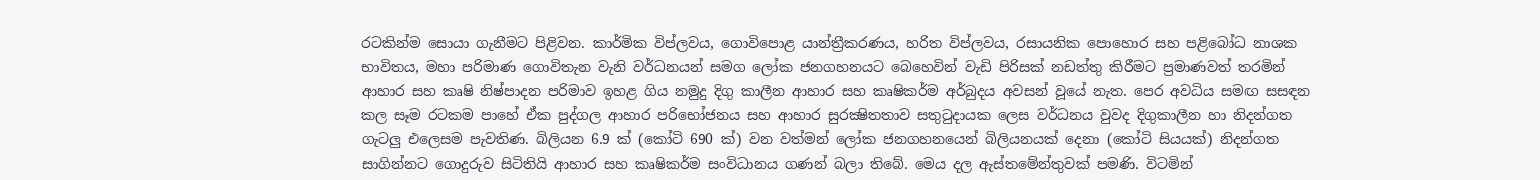රටකින්ම සොයා ගැනීමට පිළිවන. කාර්මික විප්ලවය, ගොවිපොළ යාන්ත්‍රීකරණය, හරිත විප්ලවය, රසායනික පොහොර සහ පළිබෝධ නාශක භාවිතය, මහා පරිමාණ ගොවිතැන වැනි වර්ධනයන් සමග ලෝක ජනගහනයට බෙහෙවින් වැඩි පිරිසක්‌ නඩත්තු කිරීමට ප්‍රමාණවත් තරමින් ආහාර සහ කෘෂි නිෂ්පාදන පරිමාව ඉහළ ගිය නමුදු දිගු කාලීන ආහාර සහ කෘෂිකර්ම අර්බුදය අවසන් වූයේ නැත. පෙර අවධිය සමඟ සසඳන කල සෑම රටකම පාහේ ඒක පුද්ගල ආහාර පරිභෝජනය සහ ආහාර සුරක්‍ෂිතතාව සතුටුදායක ලෙස වර්ධනය වුවද දිගුකාලීන හා නිදන්ගත ගැටලු එලෙසම පැවතිණ. බිලියන 6.9 ක්‌ (කෝටි 690 ක්‌) වන වත්මන් ලෝක ජනගහනයෙන් බිලියනයක්‌ දෙනා (කෝටි සියයක්‌) නිදන්ගත සාගින්නට ගොදුරුව සිටිතියි ආහාර සහ කෘෂිකර්ම සංවිධානය ගණන් බලා තිබේ. මෙය දල ඇස්‌තමේන්තුවක්‌ පමණි. විටමින්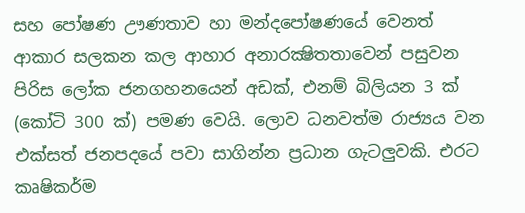සහ පෝෂණ ඌණතාව හා මන්දපෝෂණයේ වෙනත් ආකාර සලකන කල ආහාර අනාරක්‍ෂිතතාවෙන් පසුවන පිරිස ලෝක ජනගහනයෙන් අඩක්‌, එනම් බිලියන 3 ක්‌ (කෝටි 300 ක්‌) පමණ වෙයි. ලොව ධනවත්ම රාජ්‍යය වන එක්‌සත් ජනපදයේ පවා සාගින්න ප්‍රධාන ගැටලුවකි. එරට කෘෂිකර්ම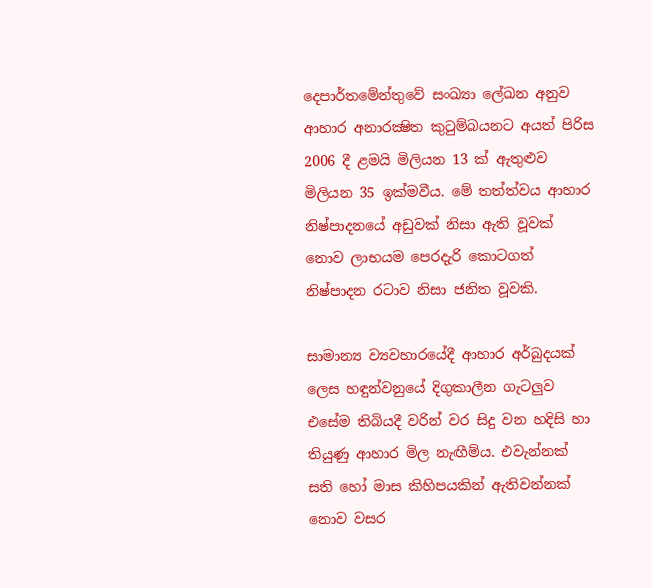දෙපාර්තමේන්තුවේ සංඛ්‍යා ලේඛන අනුව ආහාර අනාරක්‍ෂිත කුටුම්බයනට අයත් පිරිස 2006 දී ළමයි මිලියන 13 ක්‌ ඇතුළුව මිලියන 35 ඉක්‌මවීය. මේ තත්ත්වය ආහාර නිෂ්පාදනයේ අඩුවක්‌ නිසා ඇති වූවක්‌ නොව ලාභයම පෙරදැරි කොටගත් නිෂ්පාදන රටාව නිසා ජනිත වූවකි.

සාමාන්‍ය ව්‍යවහාරයේදී ආහාර අර්බුදයක්‌ ලෙස හඳුන්වනුයේ දිගුකාලීන ගැටලුව එසේම තිබියදී වරින් වර සිදු වන හදිසි හා තියුණු ආහාර මිල නැඟීම්ය. එවැන්නක්‌ සති හෝ මාස කිහිපයකින් ඇතිවන්නක්‌ නොව වසර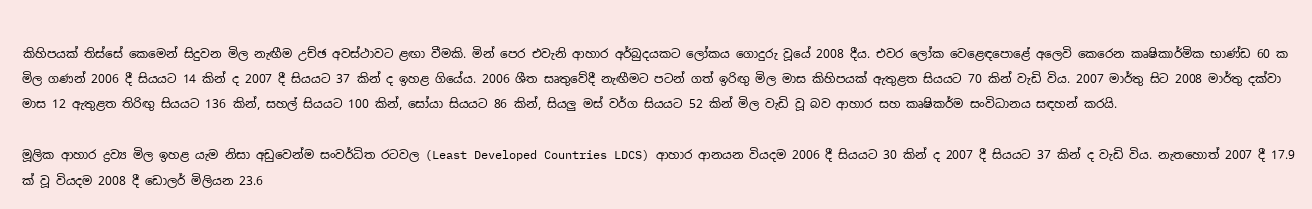කිහිපයක්‌ තිස්‌සේ කෙමෙන් සිදුවන මිල නැඟීම උච්ඡ අවස්‌ථාවට ළඟා වීමකි. මින් පෙර එවැනි ආහාර අර්බුදයකට ලෝකය ගොදුරු වූයේ 2008 දීය. එවර ලෝක වෙළෙඳපොළේ අලෙවි කෙරෙන කෘෂිකාර්මික භාණ්‌ඩ 60 ක මිල ගණන් 2006 දී සියයට 14 කින් ද 2007 දී සියයට 37 කින් ද ඉහළ ගියේය. 2006 ශීත සෘතුවේදී නැඟීමට පටන් ගත් ඉරිඟු මිල මාස කිහිපයක්‌ ඇතුළත සියයට 70 කින් වැඩි විය. 2007 මාර්තු සිට 2008 මාර්තු දක්‌වා මාස 12 ඇතුළත තිරිඟු සියයට 136 කින්, සහල් සියයට 100 කින්, සෝයා සියයට 86 කින්, සියලු මස්‌ වර්ග සියයට 52 කින් මිල වැඩි වූ බව ආහාර සහ කෘෂිකර්ම සංවිධානය සඳහන් කරයි.

මූලික ආහාර ද්‍රව්‍ය මිල ඉහළ යැම නිසා අඩුවෙන්ම සංවර්ධිත රටවල (Least Developed Countries LDCS) ආහාර ආනයන වියදම 2006 දී සියයට 30 කින් ද 2007 දී සියයට 37 කින් ද වැඩි විය. නැතහොත් 2007 දී 17.9 ක්‌ වූ වියදම 2008 දී ඩොලර් මිලියන 23.6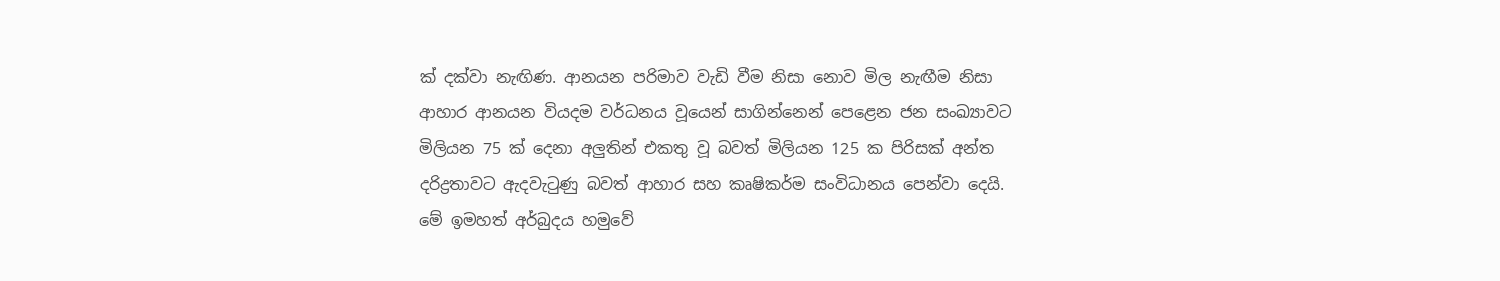ක්‌ දක්‌වා නැඟිණ. ආනයන පරිමාව වැඩි වීම නිසා නොව මිල නැඟීම නිසා ආහාර ආනයන වියදම වර්ධනය වූයෙන් සාගින්නෙන් පෙළෙන ජන සංඛ්‍යාවට මිලියන 75 ක්‌ දෙනා අලුතින් එකතු වූ බවත් මිලියන 125 ක පිරිසක්‌ අන්ත දරිද්‍රතාවට ඇදවැටුණු බවත් ආහාර සහ කෘෂිකර්ම සංවිධානය පෙන්වා දෙයි. මේ ඉමහත් අර්බුදය හමුවේ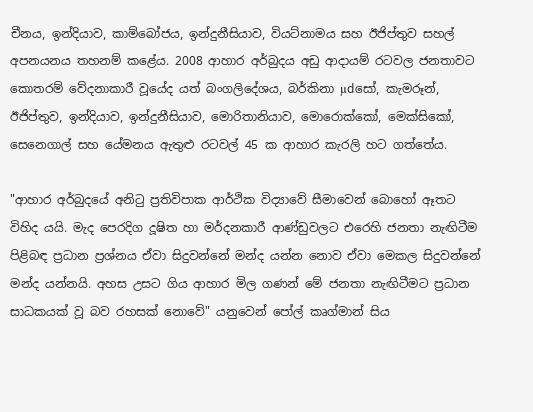චීනය, ඉන්දියාව, කාම්බෝජය, ඉන්දුනීසියාව, වියට්‌නාමය සහ ඊජිප්තුව සහල් අපනයනය තහනම් කළේය. 2008 ආහාර අර්බුදය අඩු ආදායම් රටවල ජනතාවට කොතරම් වේදනාකාරී වූයේද යත් බංගලිදේශය, බර්කිනා µdසෝ, කැමරූන්, ඊජිප්තුව, ඉන්දියාව, ඉන්දුනීසියාව, මොරිතානියාව, මොරොක්‌කෝ, මෙක්‌සිකෝ, සෙනෙගාල් සහ යේමනය ඇතුළු රටවල් 45 ක ආහාර කැරලි හට ගත්තේය.

"ආහාර අර්බුදයේ අනිටු ප්‍රතිවිපාක ආර්ථික විද්‍යාවේ සීමාවෙන් බොහෝ ඈතට විහිද යයි. මැද පෙරදිග දූෂිත හා මර්දනකාරී ආණ්‌ඩුවලට එරෙහි ජනතා නැඟිටීම පිළිබඳ ප්‍රධාන ප්‍රශ්නය ඒවා සිදුවන්නේ මන්ද යන්න නොව ඒවා මෙකල සිදුවන්නේ මන්ද යන්නයි. අහස උසට ගිය ආහාර මිල ගණන් මේ ජනතා නැඟිටීමට ප්‍රධාන සාධකයක්‌ වූ බව රහසක්‌ නොවේ" යනුවෙන් පෝල් කෘග්මාන් සිය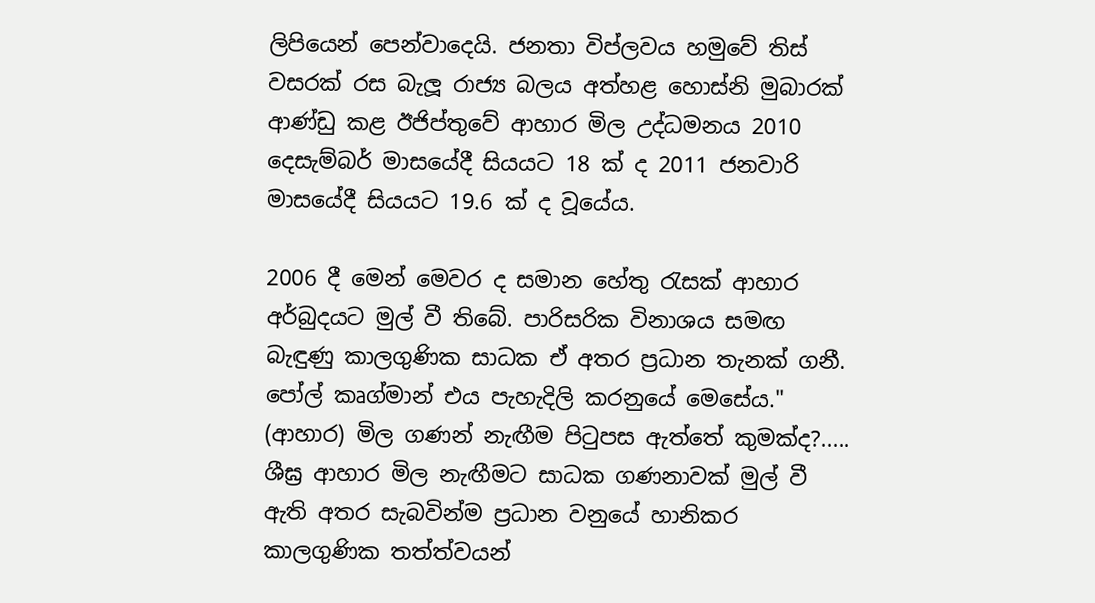ලිපියෙන් පෙන්වාදෙයි. ජනතා විප්ලවය හමුවේ තිස්‌ වසරක්‌ රස බැලූ රාජ්‍ය බලය අත්හළ හොස්‌නි මුබාරක්‌ ආණ්‌ඩු කළ ඊජිප්තුවේ ආහාර මිල උද්ධමනය 2010 දෙසැම්බර් මාසයේදී සියයට 18 ක්‌ ද 2011 ජනවාරි මාසයේදී සියයට 19.6 ක්‌ ද වූයේය.

2006 දී මෙන් මෙවර ද සමාන හේතු රැසක්‌ ආහාර අර්බුදයට මුල් වී තිබේ. පාරිසරික විනාශය සමඟ බැඳුණු කාලගුණික සාධක ඒ අතර ප්‍රධාන තැනක්‌ ගනී. පෝල් කෘග්මාන් එය පැහැදිලි කරනුයේ මෙසේය." (ආහාර) මිල ගණන් නැඟීම පිටුපස ඇත්තේ කුමක්‌ද?..... ශීඝ්‍ර ආහාර මිල නැඟීමට සාධක ගණනාවක්‌ මුල් වී ඇති අතර සැබවින්ම ප්‍රධාන වනුයේ හානිකර කාලගුණික තත්ත්වයන්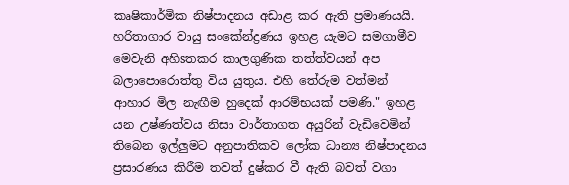කෘෂිකාර්මික නිෂ්පාදනය අඩාළ කර ඇති ප්‍රමාණයයි. හරිතාගාර වායු සංකේන්ද්‍රණය ඉහළ යැමට සමගාමීව මෙවැනි අහිsතකර කාලගුණික තත්ත්වයන් අප බලාපොරොත්තු විය යුතුය. එහි තේරුම වත්මන් ආහාර මිල නැඟීම හුදෙක්‌ ආරම්භයක්‌ පමණි." ඉහළ යන උෂ්ණත්වය නිසා වාර්තාගත අයුරින් වැඩිවෙමින් තිබෙන ඉල්ලුමට අනුපාතිකව ලෝක ධාන්‍ය නිෂ්පාදනය ප්‍රසාරණය කිරීම තවත් දුෂ්කර වී ඇති බවත් වගා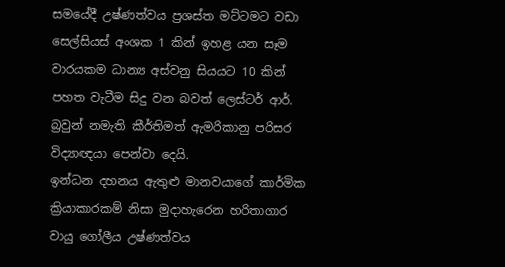සමයේදී උෂ්ණත්වය ප්‍රශස්‌ත මට්‌ටමට වඩා සෙල්සියස්‌ අංශක 1 කින් ඉහළ යන සෑම වාරයකම ධාන්‍ය අස්‌වනු සියයට 10 කින් පහත වැටීම සිදු වන බවත් ලෙස්‌ටර් ආර්. බ්‍රවුන් නමැති කීර්තිමත් ඇමරිකානු පරිසර විද්‍යාඥයා පෙන්වා දෙයි.
ඉන්ධන දහනය ඇතුළු මානවයාගේ කාර්මික ක්‍රියාකාරකම් නිසා මුදාහැරෙන හරිතාගාර වායු ගෝලීය උෂ්ණත්වය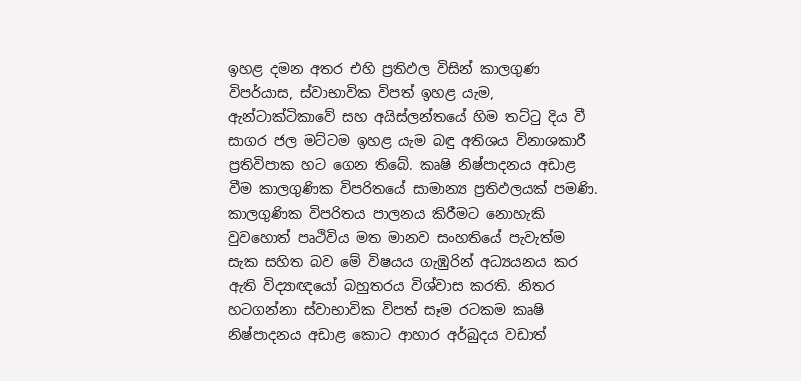ඉහළ දමන අතර එහි ප්‍රතිඵල විසින් කාලගුණ විපර්යාස, ස්‌වාභාවික විපත් ඉහළ යැම, ඇන්ටාක්‌ටිකාවේ සහ අයිස්‌ලන්තයේ හිම තට්‌ටු දිය වී සාගර ජල මට්‌ටම ඉහළ යැම බඳු අතිශය විනාශකාරී ප්‍රතිවිපාක හට ගෙන තිබේ. කෘෂි නිෂ්පාදනය අඩාළ වීම කාලගුණික විපරිතයේ සාමාන්‍ය ප්‍රතිඵලයක්‌ පමණි. කාලගුණික විපරිතය පාලනය කිරීමට නොහැකි වුවහොත් පෘථිවිය මත මානව සංහතියේ පැවැත්ම සැක සහිත බව මේ විෂයය ගැඹුරින් අධ්‍යයනය කර ඇති විද්‍යාඥයෝ බහුතරය විශ්වාස කරති. නිතර හටගන්නා ස්‌වාභාවික විපත් සෑම රටකම කෘෂි නිෂ්පාදනය අඩාළ කොට ආහාර අර්බුදය වඩාත්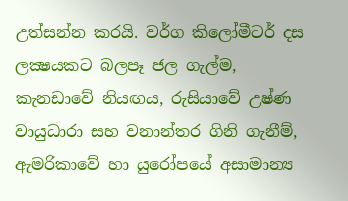උත්සන්න කරයි. වර්ග කිලෝමීටර් දස ලක්‍ෂයකට බලපෑ ජල ගැල්ම, කැනඩාවේ නියඟය, රුසියාවේ උෂ්ණ වායුධාරා සහ වනාන්තර ගිනි ගැනීම්, ඇමරිකාවේ හා යුරෝපයේ අසාමාන්‍ය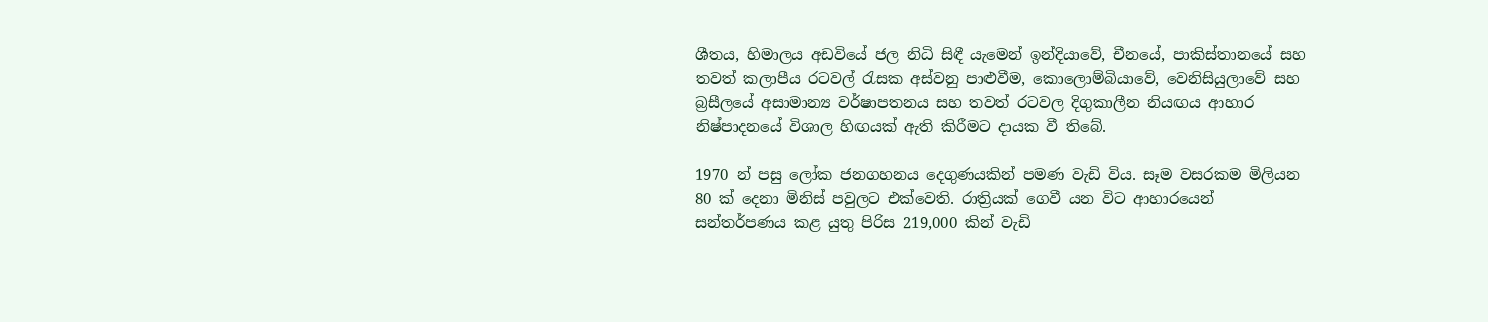ශීතය, හිමාලය අඩවියේ ජල නිධි සිඳී යැමෙන් ඉන්දියාවේ, චීනයේ, පාකිස්‌තානයේ සහ තවත් කලාපීය රටවල් රැසක අස්‌වනු පාළුවීම, කොලොම්බියාවේ, වෙනිසියුලාවේ සහ බ්‍රසීලයේ අසාමාන්‍ය වර්ෂාපතනය සහ තවත් රටවල දිගුකාලීන නියඟය ආහාර නිෂ්පාදනයේ විශාල හිඟයක්‌ ඇති කිරීමට දායක වී තිබේ.

1970 න් පසු ලෝක ජනගහනය දෙගුණයකින් පමණ වැඩි විය. සෑම වසරකම මිලියන 80 ක්‌ දෙනා මිනිස්‌ පවුලට එක්‌වෙති. රාත්‍රියක්‌ ගෙවී යන විට ආහාරයෙන් සන්තර්පණය කළ යුතු පිරිස 219,000 කින් වැඩි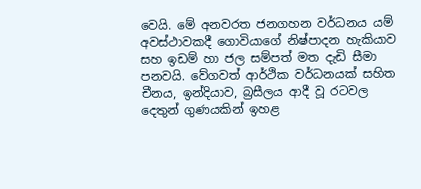වෙයි. මේ අනවරත ජනගහන වර්ධනය යම් අවස්‌ථාවකදී ගොවියාගේ නිෂ්පාදන හැකියාව සහ ඉඩම් හා ජල සම්පත් මත දැඩි සීමා පනවයි. වේගවත් ආර්ථික වර්ධනයක්‌ සහිත චීනය, ඉන්දියාව, බ්‍රසීලය ආදී වූ රටවල දෙතුන් ගුණයකින් ඉහළ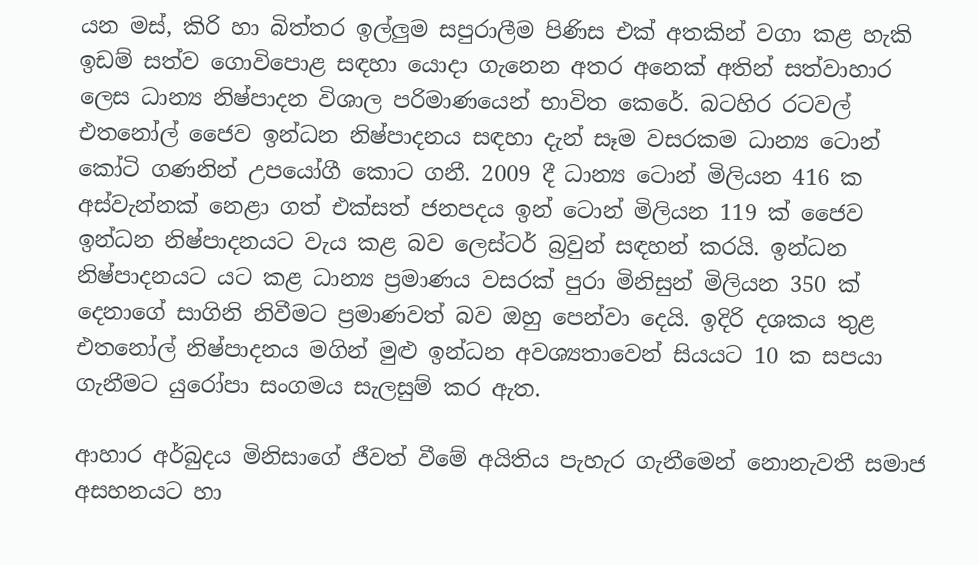යන මස්‌, කිරි හා බිත්තර ඉල්ලුම සපුරාලීම පිණිස එක්‌ අතකින් වගා කළ හැකි ඉඩම් සත්ව ගොවිපොළ සඳහා යොදා ගැනෙන අතර අනෙක්‌ අතින් සත්වාහාර ලෙස ධාන්‍ය නිෂ්පාදන විශාල පරිමාණයෙන් භාවිත කෙරේ. බටහිර රටවල් එතනෝල් ජෛව ඉන්ධන නිෂ්පාදනය සඳහා දැන් සෑම වසරකම ධාන්‍ය ටොන් කෝටි ගණනින් උපයෝගී කොට ගනී. 2009 දී ධාන්‍ය ටොන් මිලියන 416 ක අස්‌වැන්නක්‌ නෙළා ගත් එක්‌සත් ජනපදය ඉන් ටොන් මිලියන 119 ක්‌ ජෛව ඉන්ධන නිෂ්පාදනයට වැය කළ බව ලෙස්‌ටර් බ්‍රවුන් සඳහන් කරයි. ඉන්ධන නිෂ්පාදනයට යට කළ ධාන්‍ය ප්‍රමාණය වසරක්‌ පුරා මිනිසුන් මිලියන 350 ක්‌ දෙනාගේ සාගිනි නිවීමට ප්‍රමාණවත් බව ඔහු පෙන්වා දෙයි. ඉදිරි දශකය තුළ එතනෝල් නිෂ්පාදනය මගින් මුළු ඉන්ධන අවශ්‍යතාවෙන් සියයට 10 ක සපයා ගැනීමට යුරෝපා සංගමය සැලසුම් කර ඇත.

ආහාර අර්බුදය මිනිසාගේ ජීවත් වීමේ අයිතිය පැහැර ගැනීමෙන් නොනැවතී සමාජ අසහනයට හා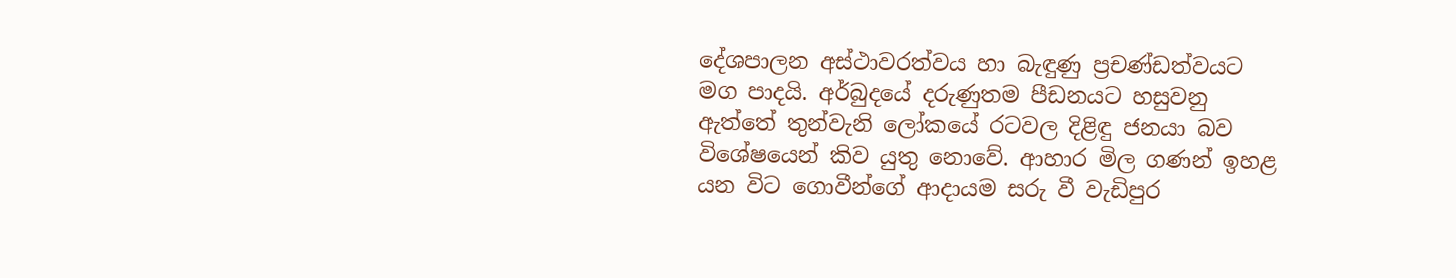දේශපාලන අස්‌ථාවරත්වය හා බැඳුණු ප්‍රචණ්‌ඩත්වයට මග පාදයි. අර්බුදයේ දරුණුතම පීඩනයට හසුවනු ඇත්තේ තුන්වැනි ලෝකයේ රටවල දිළිඳු ජනයා බව විශේෂයෙන් කිව යුතු නොවේ. ආහාර මිල ගණන් ඉහළ යන විට ගොවීන්ගේ ආදායම සරු වී වැඩිපුර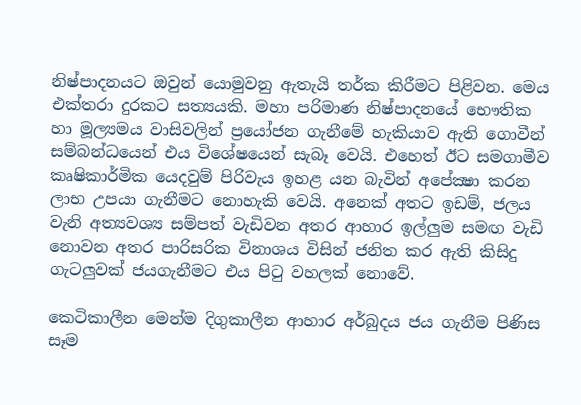නිෂ්පාදනයට ඔවුන් යොමුවනු ඇතැයි තර්ක කිරීමට පිළිවන. මෙය එක්‌තරා දුරකට සත්‍යයකි. මහා පරිමාණ නිෂ්පාදනයේ භෞතික හා මූල්‍යමය වාසිවලින් ප්‍රයෝජන ගැනීමේ හැකියාව ඇති ගොවීන් සම්බන්ධයෙන් එය විශේෂයෙන් සැබෑ වෙයි. එහෙත් ඊට සමගාමීව කෘෂිකාර්මික යෙදවුම් පිරිවැය ඉහළ යන බැවින් අපේක්‍ෂා කරන ලාභ උපයා ගැනීමට නොහැකි වෙයි. අනෙක්‌ අතට ඉඩම්, ජලය වැනි අත්‍යවශ්‍ය සම්පත් වැඩිවන අතර ආහාර ඉල්ලුම සමඟ වැඩි නොවන අතර පාරිසරික විනාශය විසින් ජනිත කර ඇති කිසිදු ගැටලුවක්‌ ජයගැනීමට එය පිටු වහලක්‌ නොවේ.

කෙටිකාලීන මෙන්ම දිගුකාලීන ආහාර අර්බුදය ජය ගැනීම පිණිස සෑම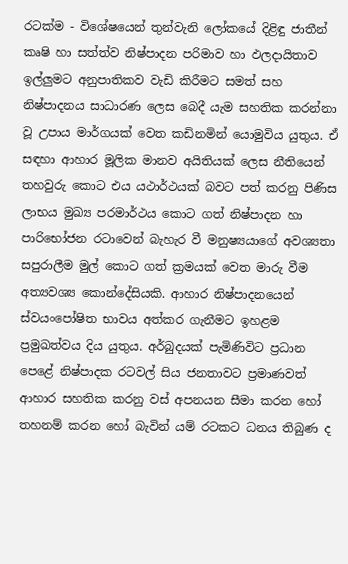රටක්‌ම - විශේෂයෙන් තුන්වැනි ලෝකයේ දිළිඳු ජාතීන් කෘෂි හා සත්ත්ව නිෂ්පාදන පරිමාව හා ඵලදායිතාව ඉල්ලුමට අනුපාතිකව වැඩි කිරීමට සමත් සහ නිෂ්පාදනය සාධාරණ ලෙස බෙදී යැම සහතික කරන්නා වූ උපාය මාර්ගයක්‌ වෙත කඩිනමින් යොමුවිය යුතුය. ඒ සඳහා ආහාර මූලික මානව අයිතියක්‌ ලෙස නීතියෙන් තහවුරු කොට එය යථාර්ථයක්‌ බවට පත් කරනු පිණිස ලාභය මුඛ්‍ය පරමාර්ථය කොට ගත් නිෂ්පාදන හා පාරිභෝජන රටාවෙන් බැහැර වී මනුෂ්‍යයාගේ අවශ්‍යතා සපුරාලීම මුල් කොට ගත් ක්‍රමයක්‌ වෙත මාරු වීම අත්‍යවශ්‍ය කොන්දේසියකි. ආහාර නිෂ්පාදනයෙන් ස්‌වයංපෝෂිත භාවය අත්කර ගැනීමට ඉහළම ප්‍රමුඛත්වය දිය යුතුය. අර්බුදයක්‌ පැමිණිවිට ප්‍රධාන පෙළේ නිෂ්පාදක රටවල් සිය ජනතාවට ප්‍රමාණවත් ආහාර සහතික කරනු වස්‌ අපනයන සීමා කරන හෝ තහනම් කරන හෝ බැවින් යම් රටකට ධනය තිබුණ ද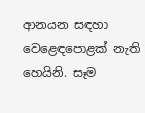ආනයන සඳහා වෙළෙඳපොළක්‌ නැති හෙයිනි. සෑම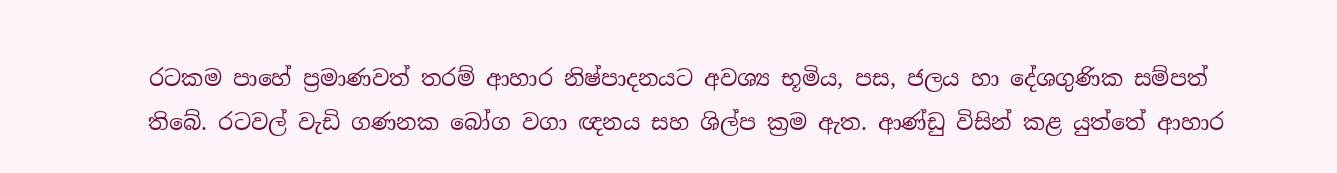රටකම පාහේ ප්‍රමාණවත් තරම් ආහාර නිෂ්පාදනයට අවශ්‍ය භූමිය, පස, ජලය හා දේශගුණික සම්පත් තිබේ. රටවල් වැඩි ගණනක බෝග වගා ඥනය සහ ශිල්ප ක්‍රම ඇත. ආණ්‌ඩු විසින් කළ යුත්තේ ආහාර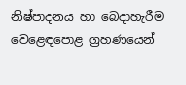නිෂ්පාදනය හා බෙදාහැරීම වෙළෙඳපොළ ග්‍රහණයෙන්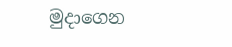මුදාගෙන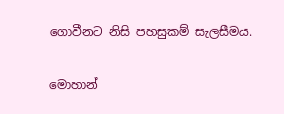ගොවීනට නිසි පහසුකම් සැලසීමය.

මොහාන්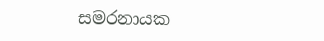සමරනායක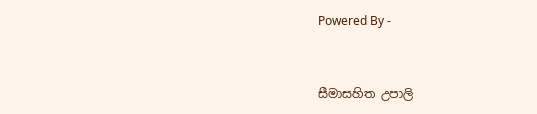Powered By -


සීමාසහිත උපාලි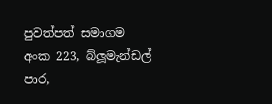පුවත්පත් සමාගම
අංක 223, බ්ලූමැන්ඩල් පාර,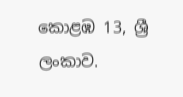කොළඹ 13, ශ්‍රී ලංකාව.